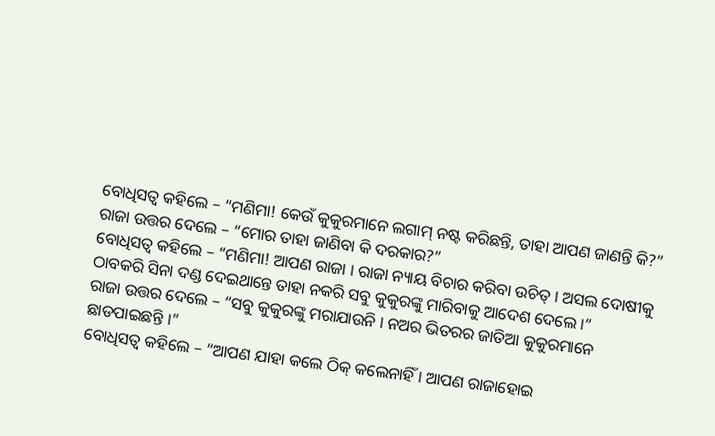ବୋଧିସତ୍ୱ କହିଲେ – “ମଣିମା! କେଉଁ କୁକୁରମାନେ ଲଗାମ୍ ନଷ୍ଟ କରିଛନ୍ତି, ତାହା ଆପଣ ଜାଣନ୍ତି କି?”
ରାଜା ଉତ୍ତର ଦେଲେ – “ମୋର ତାହା ଜାଣିବା କି ଦରକାର?”
ବୋଧିସତ୍ୱ କହିଲେ – “ମଣିମା! ଆପଣ ରାଜା । ରାଜା ନ୍ୟାୟ ବିଚାର କରିବା ଉଚିତ୍ । ଅସଲ ଦୋଷୀକୁ ଠାବକରି ସିନା ଦଣ୍ଡ ଦେଇଥାନ୍ତେ ତାହା ନକରି ସବୁ କୁକୁରଙ୍କୁ ମାରିବାକୁ ଆଦେଶ ଦେଲେ ।”
ରାଜା ଉତ୍ତର ଦେଲେ – “ସବୁ କୁକୁରଙ୍କୁ ମରାଯାଉନି । ନଅର ଭିତରର ଜାତିଆ କୁକୁରମାନେ ଛାଡପାଇଛନ୍ତି ।”
ବୋଧିସତ୍ୱ କହିଲେ – “ଆପଣ ଯାହା କଲେ ଠିକ୍ କଲେନାହିଁ । ଆପଣ ରାଜାହୋଇ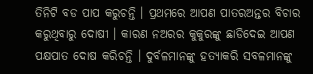ତିନିଟି ବଡ ପାପ କରୁଚନ୍ତି । ପ୍ରଥମରେ ଆପଣ ପାତରଅନ୍ତର ବିଚାର କରୁଥିବାରୁ ଦୋଷୀ । କାରଣ ନଅରର କୁକୁରଙ୍କୁ ଛାଡିଦେଇ ଆପଣ ପକ୍ଷପାତ ଦୋଷ କରିଚନ୍ତି । ଦୁର୍ବଳମାନଙ୍କୁ ହତ୍ୟାକରି ସବଳମାନଙ୍କୁ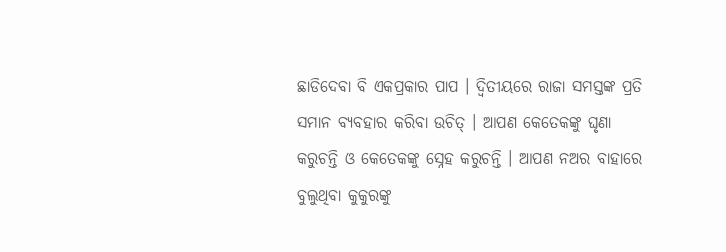ଛାଡିଦେବା ବି ଏକପ୍ରକାର ପାପ । ଦ୍ୱିତୀୟରେ ରାଜା ସମସ୍ତଙ୍କ ପ୍ରତି ସମାନ ବ୍ୟବହାର କରିବା ଉଚିତ୍ । ଆପଣ କେତେକଙ୍କୁ ଘୃଣା କରୁଚନ୍ତି ଓ କେତେକଙ୍କୁ ସ୍ନେହ କରୁଚନ୍ତି । ଆପଣ ନଅର ବାହାରେ ବୁଲୁଥିବା କୁକୁରଙ୍କୁ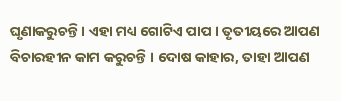ଘୃଣାକରୁଚନ୍ତି । ଏହା ମଧ୍ୟ ଗୋଟିଏ ପାପ । ତୃତୀୟରେ ଆପଣ ବିଚାରହୀନ କାମ କରୁଚନ୍ତି । ଦୋଷ କାହାର, ତାହା ଆପଣ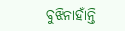ବୁଝିନାହାଁନ୍ତି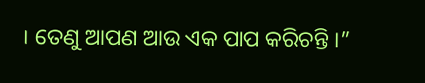। ତେଣୁ ଆପଣ ଆଉ ଏକ ପାପ କରିଚନ୍ତି ।”